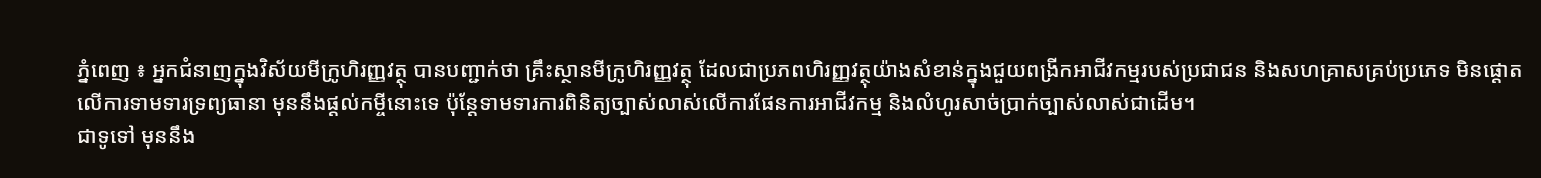ភ្នំពេញ ៖ អ្នកជំនាញក្នុងវិស័យមីក្រូហិរញ្ញវត្ថុ បានបញ្ជាក់ថា គ្រឹះស្ថានមីក្រូហិរញ្ញវត្ថុ ដែលជាប្រភពហិរញ្ញវត្ថុយ៉ាងសំខាន់ក្នុងជួយពង្រីកអាជីវកម្មរបស់ប្រជាជន និងសហគ្រាសគ្រប់ប្រភេទ មិនផ្តោតលើការទាមទារទ្រព្យធានា មុននឹងផ្តល់កម្ចីនោះទេ ប៉ុន្តែទាមទារការពិនិត្យច្បាស់លាស់លើការផែនការអាជីវកម្ម និងលំហូរសាច់ប្រាក់ច្បាស់លាស់ជាដើម។
ជាទូទៅ មុននឹង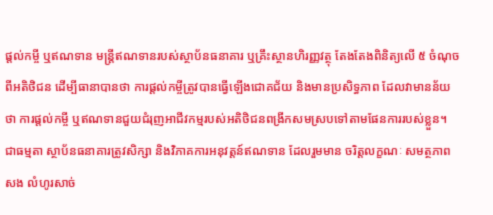ផ្តល់កម្ចី ឬឥណទាន មន្ត្រីឥណទានរបស់ស្ថាប័នធនាគារ ឬគ្រឹះស្ថានហិរញ្ញវត្ថុ តែងតែងពិនិត្យលើ ៥ ចំណុចពីអតិថិជន ដើម្បីធានាបានថា ការផ្តល់កម្ចីត្រូវបានធ្វើឡើងជោគជ័យ និងមានប្រសិទ្ធភាព ដែលវាមានន័យថា ការផ្តល់កម្ចី ឬឥណទានជួយជំរុញអាជីវកម្មរបស់អតិថិជនពង្រីកសមស្របទៅតាមផែនការរបស់ខ្លួន។
ជាធម្មតា ស្ថាប័នធនាគារត្រូវសិក្សា និងវិភាគការអនុវត្តន៍ឥណទាន ដែលរួមមាន ចរិត្តលក្ខណៈ សមត្ថភាពសង លំហូរសាច់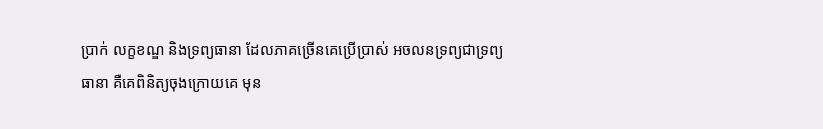ប្រាក់ លក្ខខណ្ឌ និងទ្រព្យធានា ដែលភាគច្រើនគេប្រើប្រាស់ អចលនទ្រព្យជាទ្រព្យធានា គឺគេពិនិត្យចុងក្រោយគេ មុន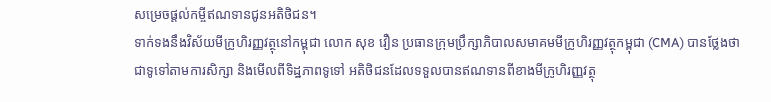សម្រេចផ្តល់កម្ចីឥណទានជូនអតិថិជន។
ទាក់ទងនឹងវិស័យមីក្រូហិរញ្ញវត្ថុនៅកម្ពុជា លោក សុខ វឿន ប្រធានក្រុមប្រឹក្សាភិបាលសមាគមមីក្រូហិរញ្ញវត្ថុកម្ពុជា (CMA) បានថ្លែងថា ជាទូទៅតាមការសិក្សា និងមើលពីទិដ្ឋភាពទូទៅ អតិថិជនដែលទទួលបានឥណទានពីខាងមីក្រូហិរញ្ញវត្ថុ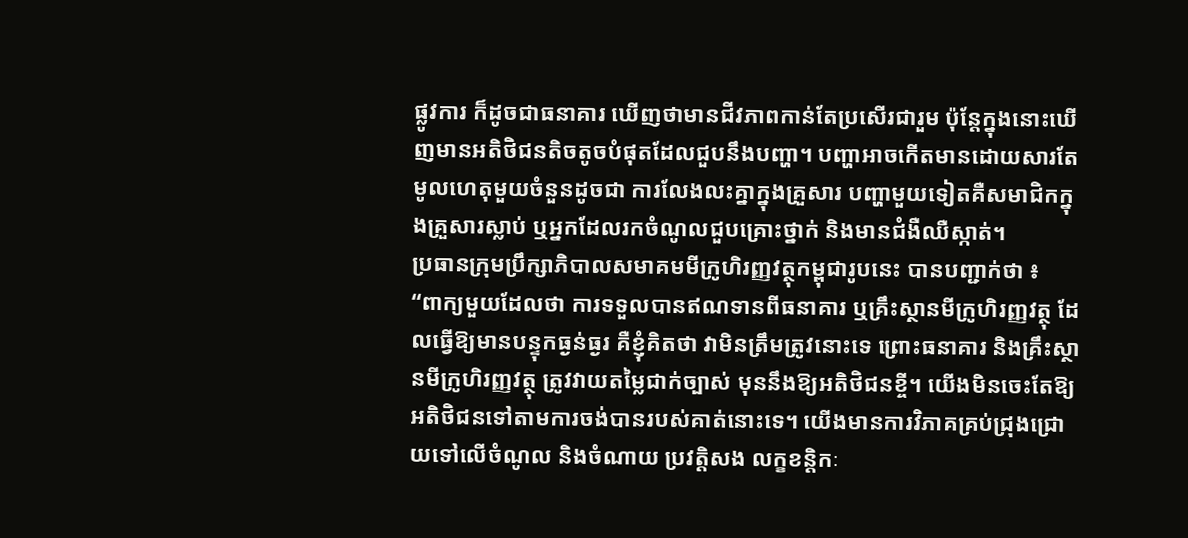ផ្លូវការ ក៏ដូចជាធនាគារ ឃើញថាមានជីវភាពកាន់តែប្រសើរជារួម ប៉ុន្តែក្នុងនោះឃើញមានអតិថិជនតិចតូចបំផុតដែលជួបនឹងបញ្ហា។ បញ្ហាអាចកើតមានដោយសារតែមូលហេតុមួយចំនួនដូចជា ការលែងលះគ្នាក្នុងគ្រួសារ បញ្ហាមួយទៀតគឺសមាជិកក្នុងគ្រួសារស្លាប់ ឬអ្នកដែលរកចំណូលជួបគ្រោះថ្នាក់ និងមានជំងឺឈឺស្កាត់។
ប្រធានក្រុមប្រឹក្សាភិបាលសមាគមមីក្រូហិរញ្ញវត្ថុកម្ពុជារូបនេះ បានបញ្ជាក់ថា ៖
“ពាក្យមួយដែលថា ការទទួលបានឥណទានពីធនាគារ ឬគ្រឹះស្ថានមីក្រូហិរញ្ញវត្ថុ ដែលធ្វើឱ្យមានបន្ទុកធ្ងន់ធ្ងរ គឺខ្ញុំគិតថា វាមិនត្រឹមត្រូវនោះទេ ព្រោះធនាគារ និងគ្រឹះស្ថានមីក្រូហិរញ្ញវត្ថុ ត្រូវវាយតម្លៃជាក់ច្បាស់ មុននឹងឱ្យអតិថិជនខ្ចី។ យើងមិនចេះតែឱ្យអតិថិជនទៅតាមការចង់បានរបស់គាត់នោះទេ។ យើងមានការវិភាគគ្រប់ជ្រុងជ្រោយទៅលើចំណូល និងចំណាយ ប្រវត្តិសង លក្ខខន្តិកៈ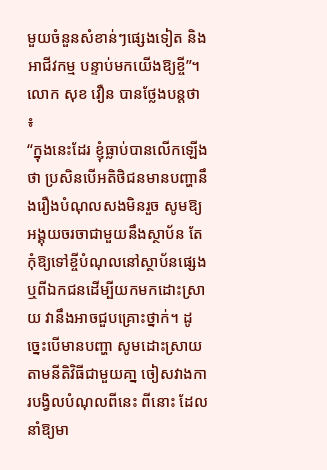មួយចំនួនសំខាន់ៗផ្សេងទៀត និងអាជីវកម្ម បន្ទាប់មកយើងឱ្យខ្ចី”។
លោក សុខ វឿន បានថ្លែងបន្តថា ៖
“ក្នុងនេះដែរ ខ្ញុំធ្លាប់បានលើកឡើងថា ប្រសិនបើអតិថិជនមានបញ្ហានឹងរឿងបំណុលសងមិនរួច សូមឱ្យអង្គុយចរចាជាមួយនឹងស្ថាប័ន តែកុំឱ្យទៅខ្ចីបំណុលនៅស្ថាប័នផ្សេង ឬពីឯកជនដើម្បីយកមកដោះស្រាយ វានឹងអាចជួបគ្រោះថ្នាក់។ ដូច្នេះបើមានបញ្ហា សូមដោះស្រាយតាមនីតិវិធីជាមួយគា្ន ចៀសវាងការបង្វិលបំណុលពីនេះ ពីនោះ ដែលនាំឱ្យមា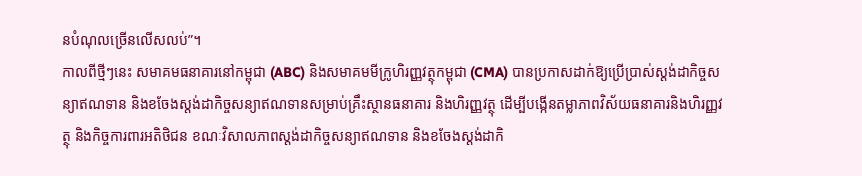នបំណុលច្រើនលើសលប់”។
កាលពីថ្មីៗនេះ សមាគមធនាគារនៅកម្ពុជា (ABC) និងសមាគមមីក្រូហិរញ្ញវត្ថុកម្ពុជា (CMA) បានប្រកាសដាក់ឱ្យប្រើប្រាស់ស្តង់ដាកិច្ចសន្យាឥណទាន និងខចែងស្តង់ដាកិច្ចសន្យាឥណទានសម្រាប់គ្រឹះស្ថានធនាគារ និងហិរញ្ញវត្ថុ ដើម្បីបង្កើនតម្លាភាពវិស័យធនាគារនិងហិរញ្ញវត្ថុ និងកិច្ចការពារអតិថិជន ខណៈវិសាលភាពស្តង់ដាកិច្ចសន្យាឥណទាន និងខចែងស្តង់ដាកិ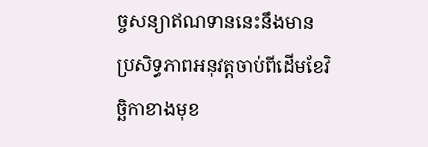ច្ចសន្យាឥណទាននេះនឹងមានប្រសិទ្ធភាពអនុវត្តចាប់ពីដើមខែវិច្ឆិកាខាងមុខ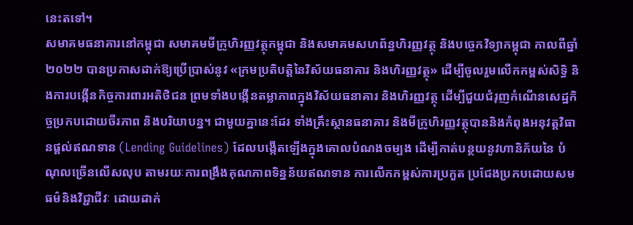នេះតទៅ។
សមាគមធនាគារនៅកម្ពុជា សមាគមមីក្រូហិរញ្ញវត្ថុកម្ពុជា និងសមាគមសហព័ន្ធហិរញ្ញវត្ថុ និងបច្ចេកវិទ្យាកម្ពុជា កាលពីឆ្នាំ២០២២ បានប្រកាសដាក់ឱ្យប្រើប្រាស់នូវ «ក្រមប្រតិបត្តិនៃវិស័យធនាគារ និងហិរញ្ញវត្ថុ» ដើម្បីចូលរួមលើកកម្ពស់សិទ្ធិ និងការបង្កើនកិច្ចការពារអតិថិជន ព្រមទាំងបង្កើនតម្លាភាពក្នុងវិស័យធនាគារ និងហិរញ្ញវត្ថុ ដើម្បីជួយជំរុញកំណើនសេដ្ឋកិច្ចប្រកបដោយចីរភាព និងបរិយាបន្ន។ ជាមួយគ្នានេះដែរ ទាំងគ្រឹះស្ថានធនាគារ និងមីក្រូហិរញ្ញវត្ថុបាននិងកំពុងអនុវត្តវិធានផ្តល់ឥណទាន (Lending Guidelines) ដែលបង្កើតឡើងក្នុងគោលបំណងចម្បង ដើម្បីកាត់បន្ថយនូវហានិភ័យនៃ បំណុលច្រើនលើសលុប តាមរយៈការពង្រឹងគុណភាពទិន្នន័យឥណទាន ការលើកកម្ពស់ការប្រកួត ប្រជែងប្រកបដោយសមធម៌និងវិជ្ជាជីវៈ ដោយដាក់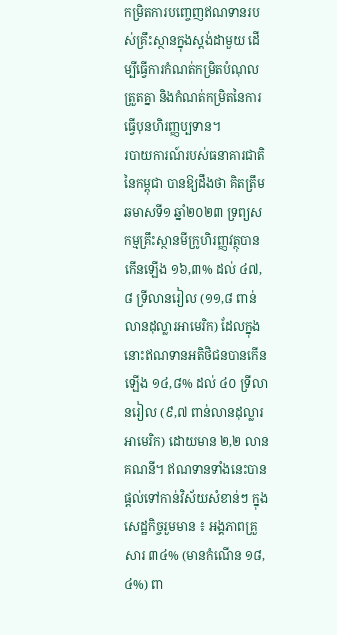កម្រិតការបញ្ចេញឥណទានរបស់គ្រឹះស្ថានក្នុងស្តង់ដាមួយ ដើម្បីធ្វើការកំណត់កម្រិតបំណុលត្រួតគ្នា និងកំណត់កម្រិតនៃការធ្វើបុនហិរញ្ញប្បទាន។
របាយការណ៍របស់ធនាគារជាតិនៃកម្ពុជា បានឱ្យដឹងថា គិតត្រឹមឆមាសទី១ ឆ្នាំ២០២៣ ទ្រព្យសកម្មគ្រឹះស្ថានមីក្រូហិរញ្ញវត្ថុបានកើនឡើង ១៦,៣% ដល់ ៤៧,៨ ទ្រីលានរៀល (១១,៨ ពាន់លានដុល្លារអាមេរិក) ដែលក្នុងនោះឥណទានអតិថិជនបានកើនឡើង ១៤,៨% ដល់ ៤០ ទ្រីលានរៀល (៩,៧ ពាន់លានដុល្លារអាមេរិក) ដោយមាន ២,២ លានគណនី។ ឥណទានទាំងនេះបានផ្តល់ទៅកាន់វិស័យសំខាន់ៗ ក្នុងសេដ្ឋកិច្ចរួមមាន ៖ អង្គភាពគ្រួសារ ៣៤% (មានកំណើន ១៨,៤%) ពា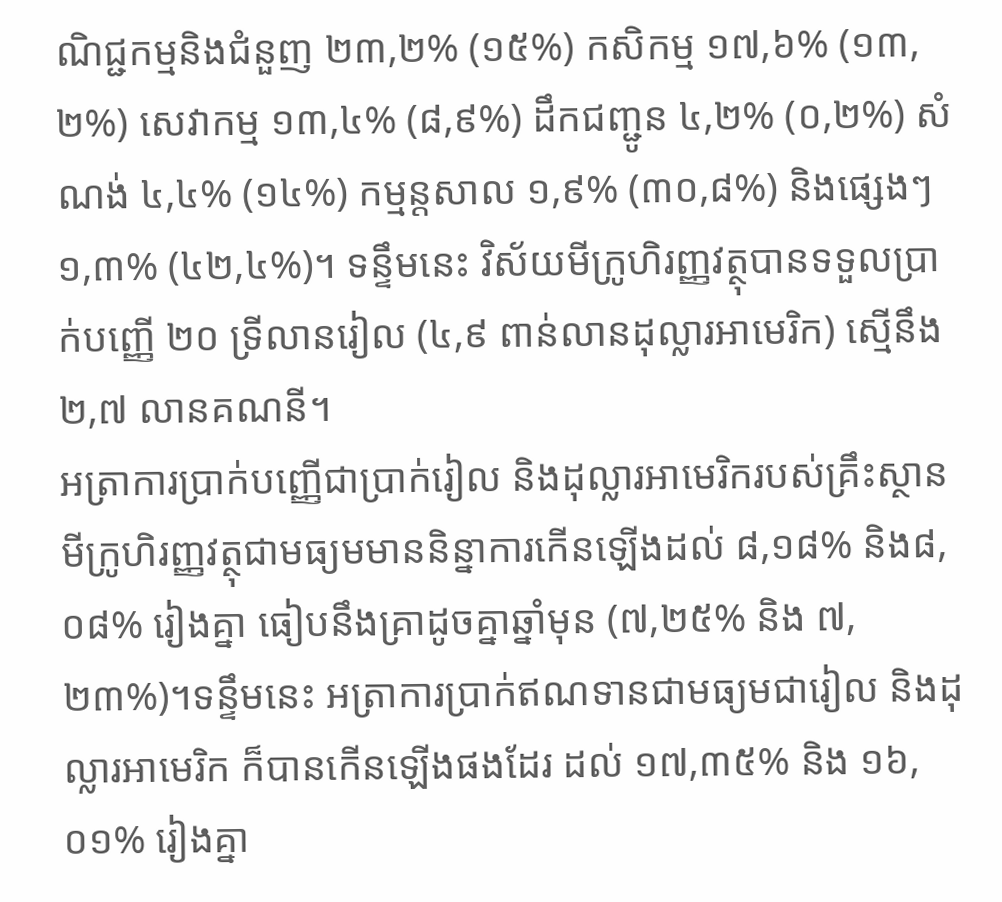ណិជ្ជកម្មនិងជំនួញ ២៣,២% (១៥%) កសិកម្ម ១៧,៦% (១៣,២%) សេវាកម្ម ១៣,៤% (៨,៩%) ដឹកជញ្ជូន ៤,២% (០,២%) សំណង់ ៤,៤% (១៤%) កម្មន្តសាល ១,៩% (៣០,៨%) និងផ្សេងៗ ១,៣% (៤២,៤%)។ ទន្ទឹមនេះ វិស័យមីក្រូហិរញ្ញវត្ថុបានទទួលប្រាក់បញ្ញើ ២០ ទ្រីលានរៀល (៤,៩ ពាន់លានដុល្លារអាមេរិក) ស្មើនឹង ២,៧ លានគណនី។
អត្រាការប្រាក់បញ្ញើជាប្រាក់រៀល និងដុល្លារអាមេរិករបស់គ្រឹះស្ថានមីក្រូហិរញ្ញវត្ថុជាមធ្យមមាននិន្នាការកើនឡើងដល់ ៨,១៨% និង៨,០៨% រៀងគ្នា ធៀបនឹងគ្រាដូចគ្នាឆ្នាំមុន (៧,២៥% និង ៧,២៣%)។ទន្ទឹមនេះ អត្រាការប្រាក់ឥណទានជាមធ្យមជារៀល និងដុល្លារអាមេរិក ក៏បានកើនឡើងផងដែរ ដល់ ១៧,៣៥% និង ១៦,០១% រៀងគ្នា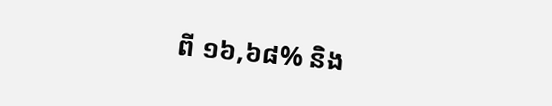ពី ១៦,៦៨% និង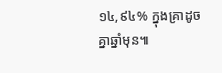១៤,៩៤% ក្នុងគ្រាដូចគ្នាឆ្នាំមុន៕